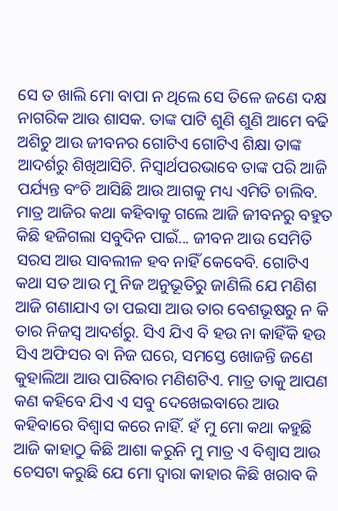ସେ ତ ଖାଲି ମୋ ବାପା ନ ଥିଲେ ସେ ତିଳେ ଜଣେ ଦକ୍ଷ ନାଗରିକ ଆଉ ଶାସକ. ତାଙ୍କ ପାଟି ଶୁଣି ଶୁଣି ଆମେ ବଢି ଅଶିଚୁ ଆଉ ଜୀବନର ଗୋଟିଏ ଗୋଟିଏ ଶିକ୍ଷା ତାଙ୍କ ଆଦର୍ଶରୁ ଶିଖିଆସିଚି. ନିସ୍ଵାର୍ଥପରଭାବେ ତାଙ୍କ ପରି ଆଜି ପର୍ଯ୍ୟନ୍ତ ବଂଚି ଆସିଛି ଆଉ ଆଗକୁ ମଧ୍ୟ ଏମିତି ଚାଲିବ.
ମାତ୍ର ଆଜିର କଥା କହିବାକୁ ଗଲେ ଆଜି ଜୀବନରୁ ବହୁତ କିଛି ହଜିଗଲା ସବୁଦିନ ପାଇଁ... ଜୀବନ ଆଉ ସେମିତି ସରସ ଆଉ ସାବଲୀଳ ହବ ନାହିଁ କେବେବି. ଗୋଟିଏ କଥା ସତ ଆଉ ମୁ ନିଜ ଅନୁଭୂତିରୁ ଜାଣିଲି ଯେ ମଣିଶ ଆଜି ଗଣାଯାଏ ତା ପଇସା ଆଉ ତାର ବେଶଭୂଷରୁ ନ କି ତାର ନିଜସ୍ୱ ଆଦର୍ଶରୁ. ସିଏ ଯିଏ ବି ହଉ ନା କାହିଁକି ହଉ ସିଏ ଅଫିସର ବା ନିଜ ଘରେ, ସମସ୍ତେ ଖୋଜନ୍ତି ଜଣେ କୁହାଲିଆ ଆଉ ପାରିବାର ମଣିଶଟିଏ. ମାତ୍ର ତାକୁ ଆପଣ କଣ କହିବେ ଯିଏ ଏ ସବୁ ଦେଖେଇବାରେ ଆଉ କହିବାରେ ବିଶ୍ୱାସ କରେ ନାହିଁ. ହଁ ମୁ ମୋ କଥା କହୁଛି ଆଜି କାହାଠୁ କିଛି ଆଶା କରୁନି ମୁ ମାତ୍ର ଏ ବିଶ୍ୱାସ ଆଉ ଚେସଟା କରୁଛି ଯେ ମୋ ଦ୍ୱାରା କାହାର କିଛି ଖରାବ କି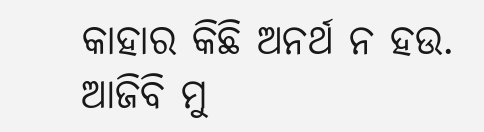କାହାର କିଛି ଅନର୍ଥ ନ ହଉ. ଆଜିବି ମୁ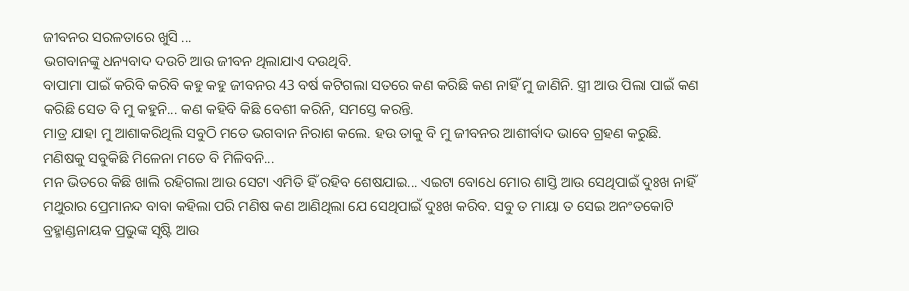ଜୀବନର ସରଳତାରେ ଖୁସି ...
ଭଗବାନଙ୍କୁ ଧନ୍ୟବାଦ ଦଉଚି ଆଉ ଜୀବନ ଥିଲାଯାଏ ଦଉଥିବି.
ବାପାମା ପାଇଁ କରିବି କରିବି କହୁ କହୁ ଜୀବନର 43 ବର୍ଷ କଟିଗଲା ସତରେ କଣ କରିଛି କଣ ନାହିଁ ମୁ ଜାଣିନି. ସ୍ତ୍ରୀ ଆଉ ପିଲା ପାଇଁ କଣ କରିଛି ସେତ ବି ମୁ କହୁନି... କଣ କହିବି କିଛି ବେଶୀ କରିନି, ସମସ୍ତେ କରନ୍ତି.
ମାତ୍ର ଯାହା ମୁ ଆଶାକରିଥିଲି ସବୁଠି ମତେ ଭଗବାନ ନିରାଶ କଲେ. ହଉ ତାକୁ ବି ମୁ ଜୀବନର ଆଶୀର୍ବାଦ ଭାବେ ଗ୍ରହଣ କରୁଛି. ମଣିଷକୁ ସବୁକିଛି ମିଳେନା ମତେ ବି ମିଳିବନି...
ମନ ଭିତରେ କିଛି ଖାଲି ରହିଗଲା ଆଉ ସେଟା ଏମିତି ହିଁ ରହିବ ଶେଷଯାଇ... ଏଇଟା ବୋଧେ ମୋର ଶାସ୍ତି ଆଉ ସେଥିପାଇଁ ଦୁଃଖ ନାହିଁ
ମଥୁରାର ପ୍ରେମାନନ୍ଦ ବାବା କହିଲା ପରି ମଣିଷ କଣ ଆଣିଥିଲା ଯେ ସେଥିପାଇଁ ଦୁଃଖ କରିବ. ସବୁ ତ ମାୟା ତ ସେଇ ଅନଂତକୋଟି ବ୍ରହ୍ମାଣ୍ଡନାୟକ ପ୍ରଭୁଙ୍କ ସୃଷ୍ଟି ଆଉ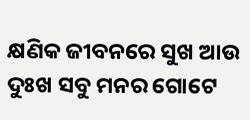କ୍ଷଣିକ ଜୀବନରେ ସୁଖ ଆଉ ଦୁଃଖ ସବୁ ମନର ଗୋଟେ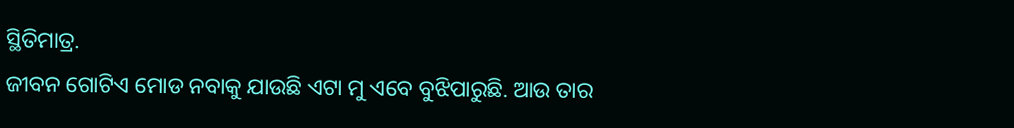ସ୍ଥିତିମାତ୍ର.
ଜୀବନ ଗୋଟିଏ ମୋଡ ନବାକୁ ଯାଉଛି ଏଟା ମୁ ଏବେ ବୁଝିପାରୁଛି. ଆଉ ତାର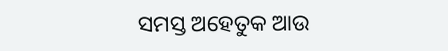ସମସ୍ତ ଅହେତୁକ ଆଉ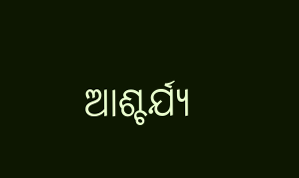ଆଶ୍ଚର୍ଯ୍ୟ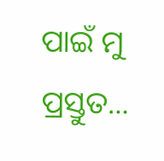ପାଇଁ ମୁ ପ୍ରସ୍ତୁତ...